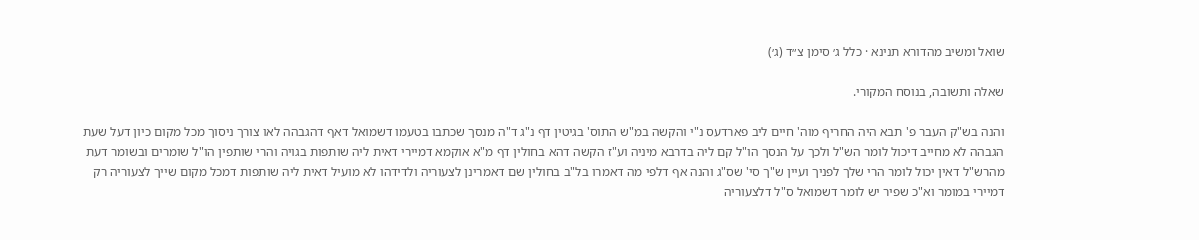שואל ומשיב מהדורא תנינא · כלל ג׳ סימן צ״ד (ג׳)

שאלה ותשובה, בנוסח המקורי.

והנה בש"ק העבר פ' תבא היה החריף מוה' חיים ליב פארדעס נ"י והקשה במ"ש התוס' בגיטין דף נ"ג ד"ה מנסך שכתבו בטעמו דשמואל דאף דהגבהה לאו צורך ניסוך מכל מקום כיון דעל שעת הגבהה לא מחייב דיכול לומר הש"ל ולכך על הנסך הו"ל קם ליה בדרבא מיניה וע"ז הקשה דהא בחולין דף מ"א אוקמא דמיירי דאית ליה שותפות בגויה והרי שותפין הו"ל שומרים ובשומר דעת מהרש"ל דאין יכול לומר הרי שלך לפניך ועיין ש"ך סי' שס"ג והנה אף דלפי מה דאמרו בל"ב בחולין שם דאמרינן לצעוריה ולדידהו לא מועיל דאית ליה שותפות דמכל מקום שייך לצעוריה רק דמיירי במומר וא"כ שפיר יש לומר דשמואל ס"ל דלצעוריה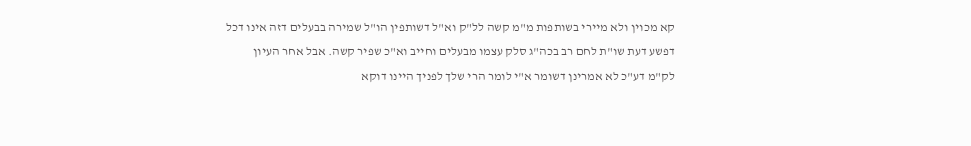קא מכוין ולא מיירי בשותפות מ"מ קשה לל"ק וא"ל דשותפין הו"ל שמירה בבעלים דזה אינו דכל דפשע דעת שו"ת לחם רב בכה"ג סלק עצמו מבעלים וחייב וא"כ שפיר קשה. אבל אחר העיון לק"מ דע"כ לא אמרינן דשומר א"י לומר הרי שלך לפניך היינו דוקא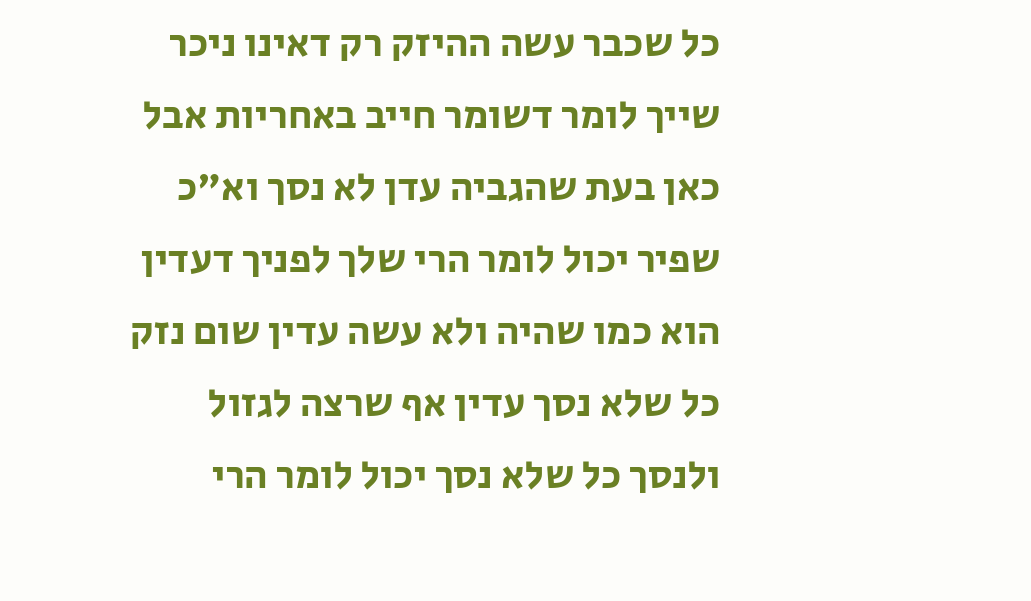כל שכבר עשה ההיזק רק דאינו ניכר שייך לומר דשומר חייב באחריות אבל כאן בעת שהגביה עדן לא נסך וא"כ שפיר יכול לומר הרי שלך לפניך דעדין הוא כמו שהיה ולא עשה עדין שום נזק כל שלא נסך עדין אף שרצה לגזול ולנסך כל שלא נסך יכול לומר הרי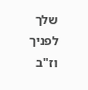שלך לפניך וז"ב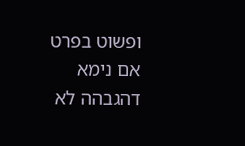ופשוט בפרט אם נימא דהגבהה לא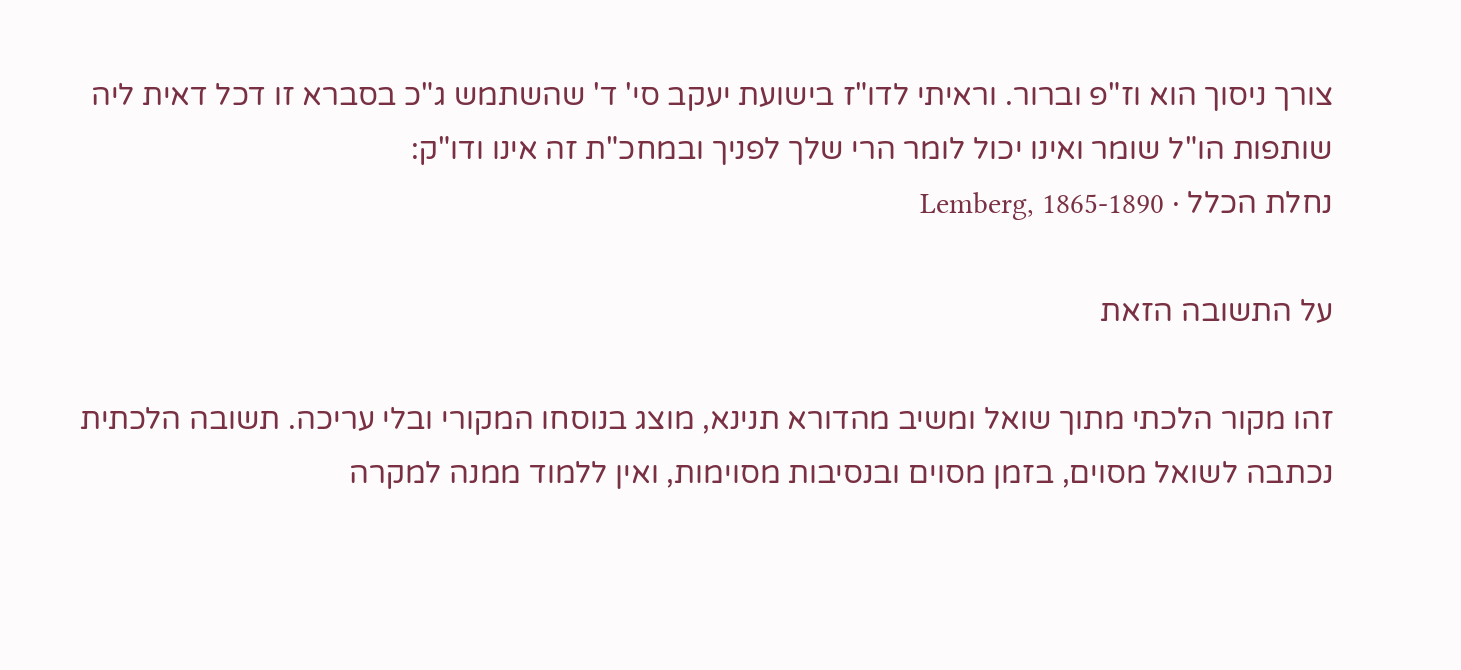צורך ניסוך הוא וז"פ וברור. וראיתי לדו"ז בישועת יעקב סי' ד' שהשתמש ג"כ בסברא זו דכל דאית ליה שותפות הו"ל שומר ואינו יכול לומר הרי שלך לפניך ובמחכ"ת זה אינו ודו"ק:
נחלת הכלל · Lemberg, 1865-1890

על התשובה הזאת

זהו מקור הלכתי מתוך שואל ומשיב מהדורא תנינא, מוצג בנוסחו המקורי ובלי עריכה. תשובה הלכתית נכתבה לשואל מסוים, בזמן מסוים ובנסיבות מסוימות, ואין ללמוד ממנה למקרה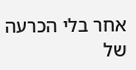אחר בלי הכרעה של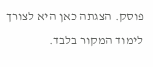פוסק. הצגתה כאן היא לצורך לימוד המקור בלבד.